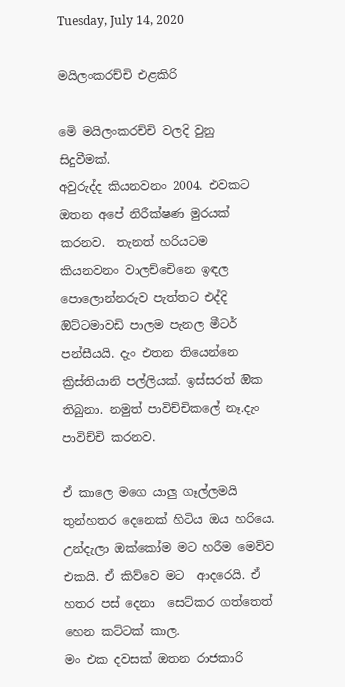Tuesday, July 14, 2020

මයිලංකරච්චි එළකිරි

මෙි මයිලංකරච්චි වලදි වුනු සිදුවීමක්.
අවුරුද්ද කියනවනං 2004. එවකට ඔතන අපේ නිරීක්ෂණ මුරයක් කරනව.  තැනත් හරියටම කියනවනං වාලච්චෙිනෙ ඉඳල පොලොන්නරුව පැත්තට එද්දි ඔිට්ටමාවඩි පාලම පැනල මීටර් පන්සීයයි. දැං එතන තියෙන්නෙ ක්‍රිස්තියානි පල්ලියක්. ඉස්සරත් ඔික තිබුනා. නමුත් පාවිච්චිකලේ නෑ.දැං පාවිච්චි කරනව.

ඒ කාලෙ මගෙ යාලු ගෑල්ලමයි තුන්හතර දෙනෙක් හිටිය ඔය හරියෙ. උන්දැලා ඔක්කෝම මට හරීම මෙව්ව එකයි. ඒ කිව්වෙ මට  ආදරෙයි. ඒ හතර පස් දෙනා  සෙට්කර ගත්තෙත් හෙන කට්ටක් කාල.
මං එක දවසක් ඔතන රාජකාරි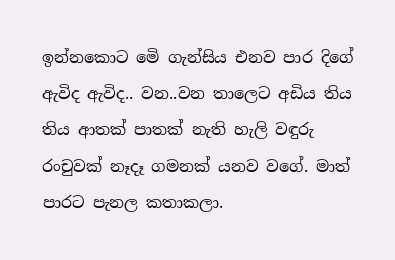ඉන්නකොට මෙි ගැන්සිය එනව පාර දිගේ ඇවිද ඇවිද.. වන..වන තාලෙට අඩිය තිය තිය ආතක් පාතක් නැති හැලි වඳුරු රංචුවක් නෑදෑ ගමනක් යනව වගේ. මාත් පාරට පැනල කතාකලා.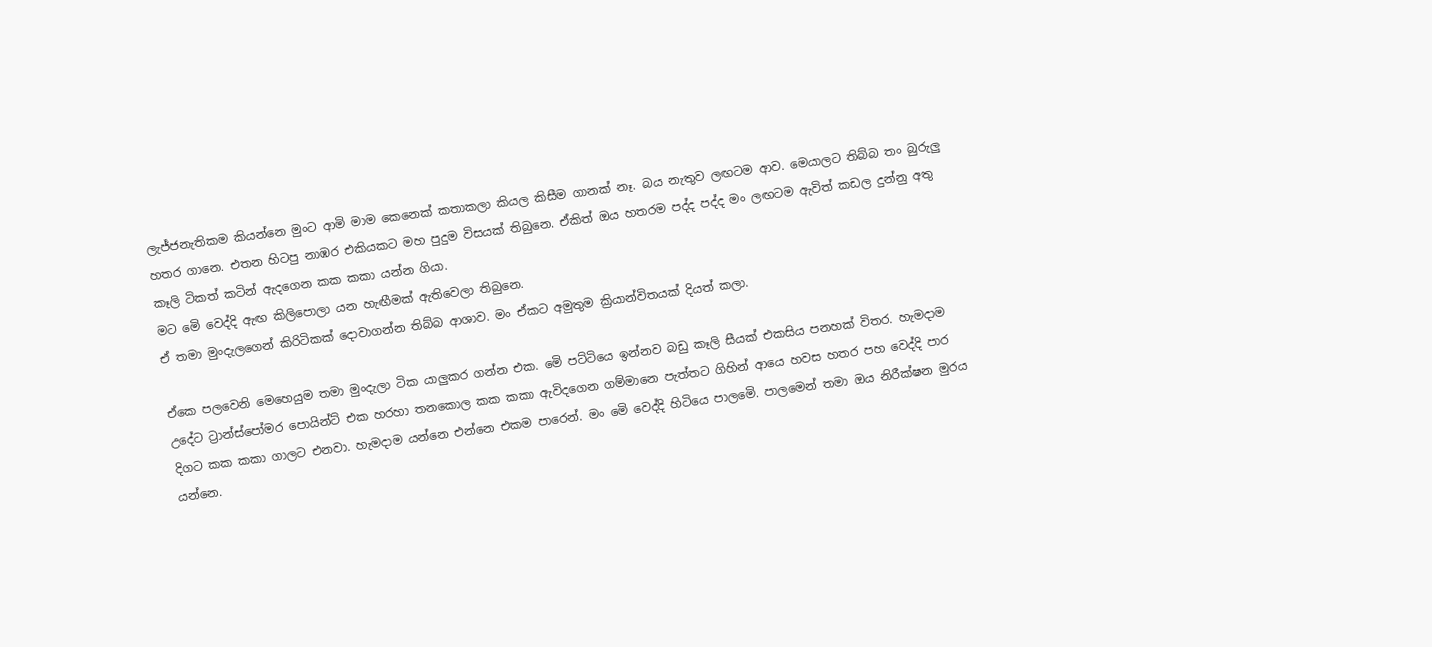ලැජ්ජනැතිකම කියන්නෙ මුංට ආමි මාම කෙනෙක් කතාකලා කියල කිසීම ගානක් නෑ. බය නැතුව ලඟටම ආව. මෙයාලට තිබ්බ තං බුරුලු හතර ගානෙ. එතන හිටපු නාඹර එකියකට මහ පුදුම විසයක් තිබුනෙ. ඒකිත් ඔය හතරම පද්ද පද්ද මං ලඟටම ඇවිත් කඩල දුන්නු අතු කෑලි ටිකත් කටින් ඇදගෙන කක කකා යන්න ගියා.
මට මෙි වෙද්දි ඇඟ කිලිපොලා යන හැඟීමක් ඇතිවෙලා තිබුනෙ.
ඒ තමා මුංදැලගෙන් කිරිටිකක් දොවාගන්න තිබ්බ ආශාව. මං ඒකට අමුතුම ක්‍රියාන්විතයක් දියත් කලා.

ඒකෙ පලවෙනි මෙහෙයුම තමා මුංදැලා ටික යාලුකර ගන්න එක. මෙි පට්ටියෙ ඉන්නව බඩු කෑලි සීයක් එකසිය පනහක් විතර. හැමදාම උදේට ට්‍රාන්ස්පෝමර පොයින්ට් එක හරහා තනකොල කක කකා ඇවිදගෙන ගම්මානෙ පැත්තට ගිහින් ආයෙ හවස හතර පහ වෙද්දි පාර දිගට කක කකා ගාලට එනවා. හැමදාම යන්නෙ එන්නෙ එකම පාරෙන්. මං මෙි වෙද්දි හිටියෙ පාලමෙි. පාලමෙන් තමා ඔය නිරීක්ෂන මුරය යන්නෙ.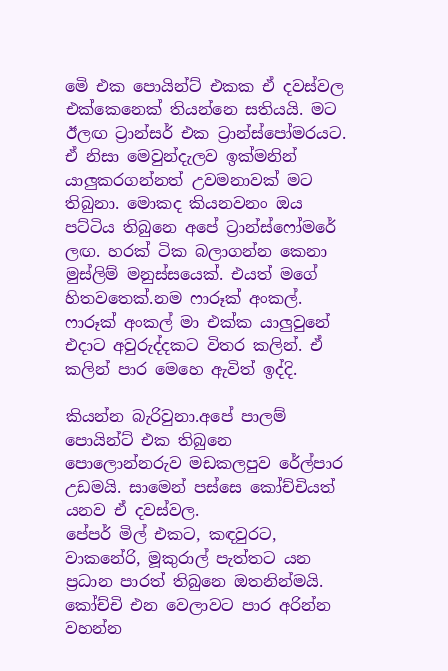මෙි එක පොයින්ට් එකක ඒ දවස්වල එක්කෙනෙක් තියන්නෙ සතියයි. මට ඊලඟ ට්‍රාන්සර් එක ට්‍රාන්ස්පෝමරයට. ඒ නිසා මෙවුන්දැලව ඉක්මනින් යාලුකරගන්නත් උවමනාවක් මට තිබුනා. මොකද කියනවනං ඔය පට්ටිය තිබුනෙ අපේ ට්‍රාන්ස්ෆෝමරේ ලඟ. හරක් ටික බලාගන්න කෙනා මුස්ලිම් මනුස්සයෙක්. එයත් මගේ හිතවතෙක්.නම ෆාරූක් අංකල්. ෆාරූක් අංකල් මා එක්ක යාලුවුනේ එදාට අවුරුද්දකට විතර කලින්. ඒ කලින් පාර මෙහෙ ඇවිත් ඉද්දි.

කියන්න බැරිවුනා.අපේ පාලම් පොයින්ට් එක තිබුනෙ පොලොන්නරුව මඩකලපුව රේල්පාර උඩමයි. සාමෙන් පස්සෙ කෝච්චියත් යනව ඒ දවස්වල.
පේපර් මිල් එකට, කඳවුරට, වාකනේරි, මූකුරාල් පැත්තට යන ප්‍රධාන පාරත් තිබුනෙ ඔතනින්මයි. කෝච්චි එන වෙලාවට පාර අරින්න වහන්න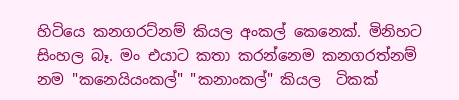හිටියෙ කනගරට්නම් කියල අංකල් කෙනෙක්. මිනිහට සිංහල බෑ. මං එයාට කතා කරන්නෙම කනගරත්නම් නම "කනෙයියංකල්" "කනාංකල්" කියල  ටිකක්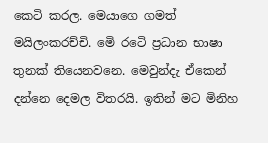කෙටි කරල. මෙයාගෙ ගමත් මයිලංකරච්චි. මෙි රටෙි ප්‍රධාන භාෂා තුනක් තියෙනවනෙ. මෙවුන්දැ ඒකෙන් දන්නෙ දෙමල විතරයි. ඉතින් මට මිනිහ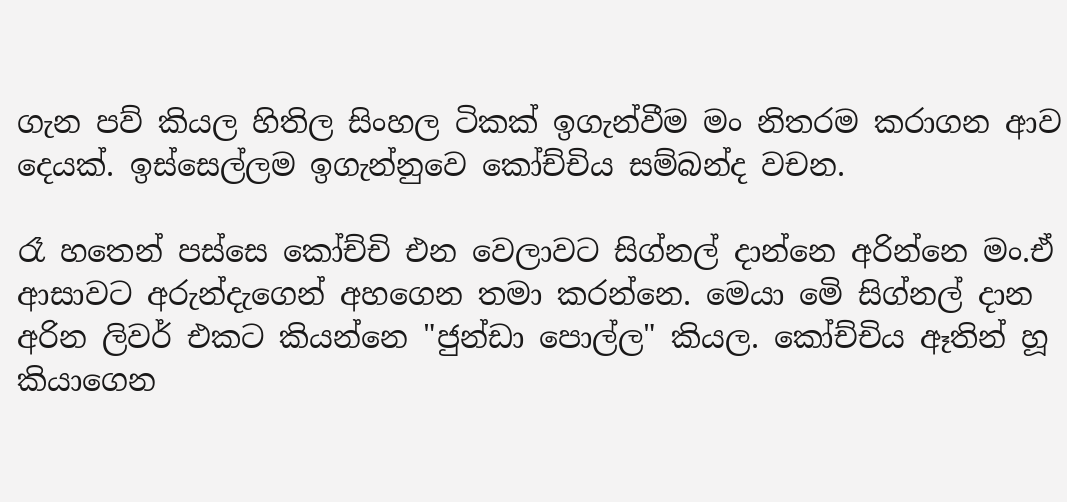ගැන පව් කියල හිතිල සිංහල ටිකක් ඉගැන්වීම මං නිතරම කරාගන ආව දෙයක්. ඉස්සෙල්ලම ඉගැන්නුවෙ කෝච්චිය සම්බන්ද වචන.

රෑ හතෙන් පස්සෙ කෝච්චි එන වෙලාවට සිග්නල් දාන්නෙ අරින්නෙ මං.ඒ ආසාවට අරුන්දැගෙන් අහගෙන තමා කරන්නෙ. මෙයා මෙි සිග්නල් දාන අරින ලිවර් එකට කියන්නෙ "ජුන්ඩා පොල්ල" කියල. කෝච්චිය ඈතින් හූ කියාගෙන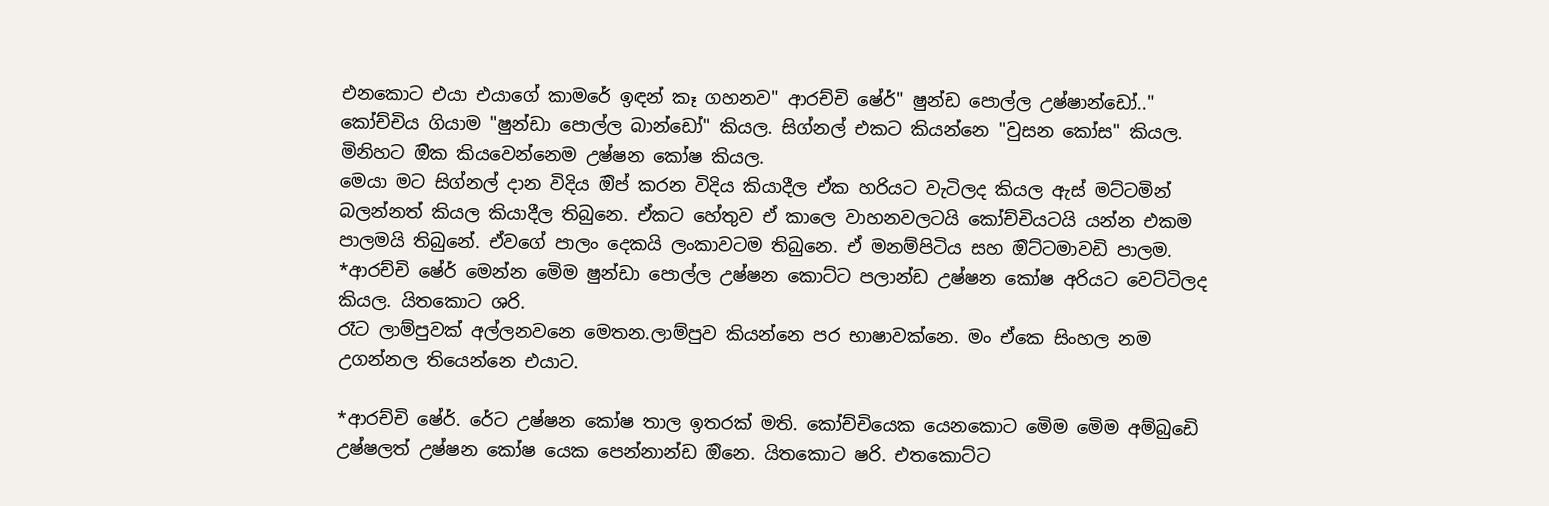එනකොට එයා එයාගේ කාමරේ ඉඳන් කෑ ගහනව" ආරච්චි ෂේර්" ෂුන්ඩ පොල්ල උෂ්ෂාන්ඩෝ.." කෝච්චිය ගියාම "ෂුන්ඩා පොල්ල බාන්ඩෝ" කියල. සිග්නල් එකට කියන්නෙ "වුසන කෝස" කියල. මිනිහට ඔික කියවෙන්නෙම උෂ්ෂන කෝෂ කියල.
මෙයා මට සිග්නල් දාන විදිය ඔිප් කරන විදිය කියාදීල ඒක හරියට වැටිලද කියල ඇස් මට්ටමින් බලන්නත් කියල කියාදීල තිබුනෙ. ඒකට හේතුව ඒ කාලෙ වාහනවලටයි කෝච්චියටයි යන්න එකම පාලමයි තිබුනේ. ඒවගේ පාලං දෙකයි ලංකාවටම තිබුනෙ. ඒ මනම්පිටිය සහ ඔිට්ටමාවඩි පාලම.
*ආරච්චි ෂේර් මෙන්න මෙිම ෂුන්ඩා පොල්ල උෂ්ෂන කොට්ට පලාන්ඩ උෂ්ෂන කෝෂ අරියට වෙට්ටිලද කියල. යිතකොට ශරි.
රෑට ලාම්පුවක් අල්ලනවනෙ මෙතන.ලාම්පුව කියන්නෙ පර භාෂාවක්නෙ. මං ඒකෙ සිංහල නම උගන්නල තියෙන්නෙ එයාට.

*ආරච්චි ෂේර්. රේට උෂ්ෂන කෝෂ තාල ඉතරක් මති. කෝච්චියෙක යෙනකොට මෙිම මෙිම අම්බුඩෙි උෂ්ෂලත් උෂ්ෂන කෝෂ යෙක පෙන්නාන්ඩ ඔිනෙ. යිතකොට ෂරි. එතකොට්ට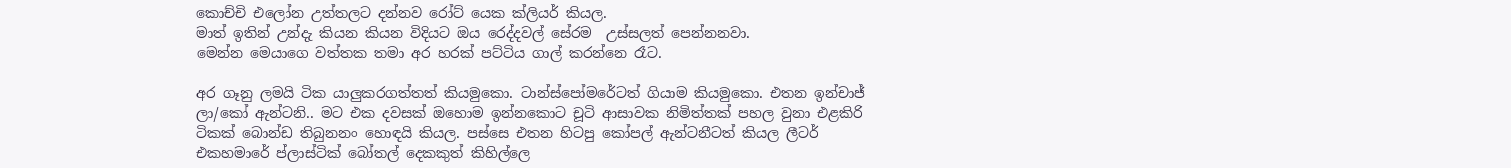කොච්චි එලෝන උත්තලට දන්නව රෝට් යෙක ක්ලියර් කියල.
මාත් ඉතින් උන්දැ කියන කියන විදියට ඔය රෙද්දවල් සේරම  උස්සලත් පෙන්නනවා.
මෙන්න මෙයාගෙ වත්තක තමා අර හරක් පට්ටිය ගාල් කරන්නෙ රෑට.

අර ගෑනු ලමයි ටික යාලුකරගත්තත් කියමුකො. ටාන්ස්පෝමරේටත් ගියාම කියමුකො. එතන ඉන්චාජ් ලා/කෝ ඇන්ටනි.. මට එක දවසක් ඔහොම ඉන්නකොට චූටි ආසාවක නිමිත්තක් පහල වුනා එළකිරි ටිකක් බොන්ඩ තිබුනනං හොඳයි කියල. පස්සෙ එතන හිටපු කෝපල් ඇන්ටනීටත් කියල ලීටර් එකහමාරේ ප්ලාස්ටික් බෝතල් දෙකකුත් කිහිල්ලෙ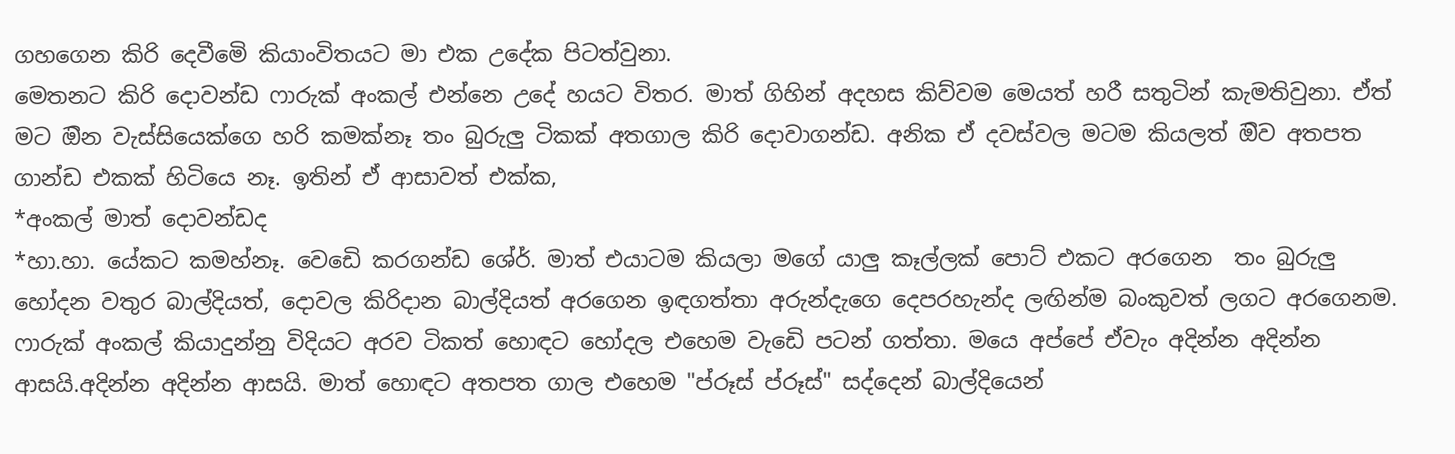ගහගෙන කිරි දෙවීමෙි කියාංවිතයට මා එක උදේක පිටත්වුනා.
මෙතනට කිරි දොවන්ඩ ෆාරුක් අංකල් එන්නෙ උදේ හයට විතර. මාත් ගිහින් අදහස කිව්වම මෙයත් හරී සතුටින් කැමතිවුනා. ඒත් මට ඔින වැස්සියෙක්ගෙ හරි කමක්නෑ තං බුරුලු ටිකක් අතගාල කිරි දොවාගන්ඩ. අනික ඒ දවස්වල මටම කියලත් ඔිව අතපත ගාන්ඩ එකක් හිටියෙ නෑ. ඉතින් ඒ ආසාවත් එක්ක,
*අංකල් මාත් දොවන්ඩද
*හා.හා. යේකට කමහ්නෑ. වෙඩෙි කරගන්ඩ ශේර්. මාත් එයාටම කියලා මගේ යාලු කෑල්ලක් පොට් එකට අරගෙන  තං බුරුලු හෝදන වතුර බාල්දියත්, දොවල කිරිදාන බාල්දියත් අරගෙන ඉඳගත්තා අරුන්දැගෙ දෙපරහැන්ද ලඟින්ම බංකුවත් ලගට අරගෙනම. ෆාරුක් අංකල් කියාදුන්නු විදියට අරව ටිකත් හොඳට හෝදල එහෙම වැඩෙි පටන් ගත්තා. මයෙ අප්පේ ඒවැං අදින්න අදින්න ආසයි.අදින්න අදින්න ආසයි. මාත් හොඳට අතපත ගාල එහෙම "ප්රූස් ප්රූස්" සද්දෙන් බාල්දියෙන්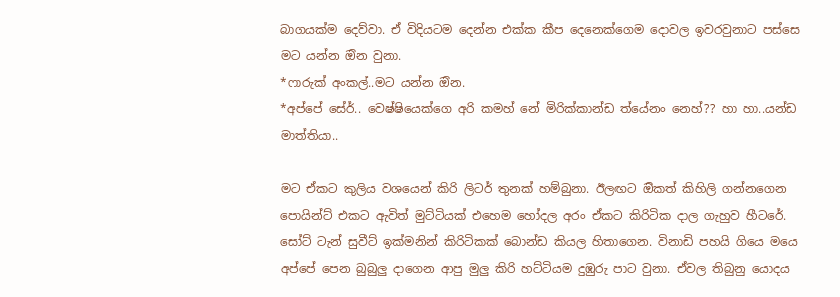බාගයක්ම දෙව්වා. ඒ විදියටම දෙන්න එක්ක කීප දෙනෙක්ගෙම දොවල ඉවරවුනාට පස්සෙ මට යන්න ඔින වුනා.
*ෆාරුක් අංකල්..මට යන්න ඔින.
*අප්පේ සේර්.. වෙෂ්ෂියෙක්ගෙ අරි කමහ් නේ මිරික්කාන්ඩ ත්යේනං නෙහ්?? හා හා..යන්ඩ මාත්තියා..

මට ඒකට කුලිය වශයෙන් කිරි ලිටර් තුනක් හම්බුනා. ඊලඟට ඔිකත් කිහිලි ගන්නගෙන පොයින්ට් එකට ඇවිත් මුට්ටියක් එහෙම හෝදල අරං ඒකට කිරිටික දාල ගැහුව හීටරේ. සෝට් ටැන් සුවීට් ඉක්මනින් කිරිටිකක් බොන්ඩ කියල හිතාගෙන. විනාඩි පහයි ගියෙ මයෙ අප්පේ පෙන බුබුලු දාගෙන ආපු මුලු කිරි හට්ටියම දුඹුරු පාට වුනා. ඒවල තිබුනු යොදය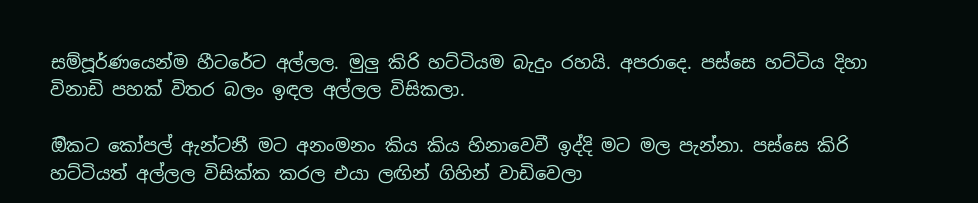සම්පූර්ණයෙන්ම හීටරේට අල්ලල. මුලු කිරි හට්ටියම බැදුං රහයි. අපරාදෙ. පස්සෙ හට්ටිය දිහා විනාඩි පහක් විතර බලං ඉඳල අල්ලල විසිකලා.

ඔිකට කෝපල් ඇන්ටනී මට අනංමනං කිය කිය හිනාවෙවී ඉද්දි මට මල පැන්නා. පස්සෙ කිරි හට්ටියත් අල්ලල විසික්ක කරල එයා ලඟින් ගිහින් වාඩිවෙලා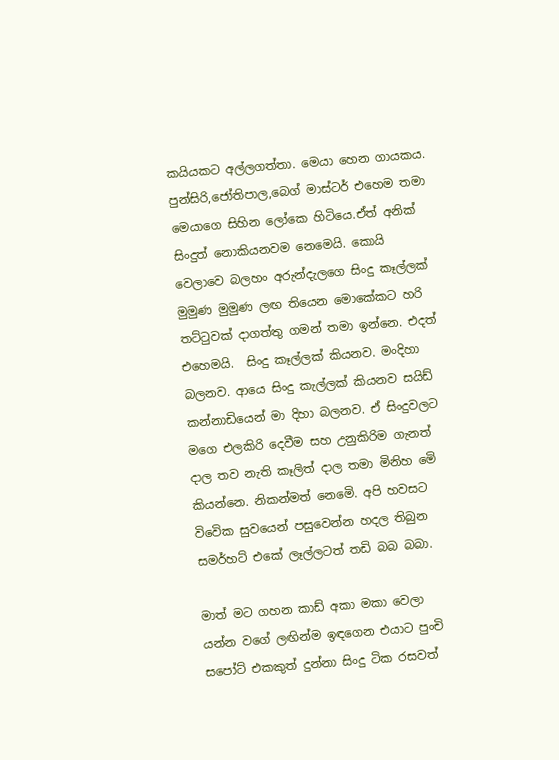කයියකට අල්ලගත්තා. මෙයා හෙන ගායකය. පුන්සිරි,ජෝතිපාල,බෙග් මාස්ටර් එහෙම තමා මෙයාගෙ සිහින ලෝකෙ හිටියෙ.ඒත් අනික් සිංදුත් නොකියනවම නෙමෙයි. කොයි වෙලාවෙ බලහං අරුන්දැලගෙ සිංදු කෑල්ලක් මුමුණ මුමුණ ලඟ තියෙන මොකේකට හරි තට්ටුවක් දාගත්තු ගමන් තමා ඉන්නෙ. එදත් එහෙමයි.  සිංදු කෑල්ලක් කියනව. මංදිහා බලනව. ආයෙ සිංදු කැල්ලක් කියනව සයිඩ් කන්නාඩියෙන් මා දිහා බලනව. ඒ සිංදුවලට  මගෙ එලකිරි දෙවීම සහ උනුකිරිම ගැනත් දාල තව නැති කෑලිත් දාල තමා මිනිහ මෙි කියන්නෙ. නිකන්මත් නෙමෙි. අපි හවසට විවෙික සුවයෙන් පසුවෙන්න හදල තිබුන සමර්හට් එකේ ලෑල්ලටත් තඩි බබ බබා.

මාත් මට ගහන කාඩ් අකා මකා වෙලා යන්න වගේ ලඟින්ම ඉඳගෙන එයාට පුංචි සපෝට් එකකුත් දුන්නා සිංදු ටික රසවත්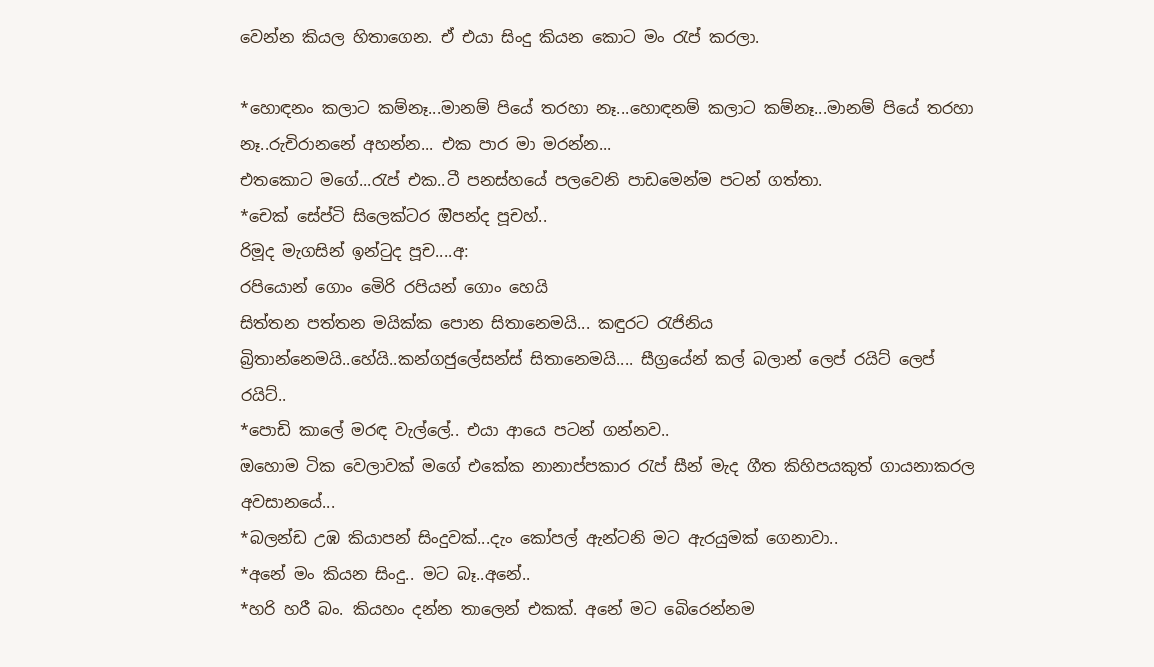වෙන්න කියල හිතාගෙන. ඒ එයා සිංදු කියන කොට මං රැප් කරලා.

*හොඳනං කලාට කම්නෑ...මානම් පියේ තරහා නෑ...හොඳනම් කලාට කම්නෑ...මානම් පියේ තරහා නෑ..රුචිරානනේ අහන්න... එක පාර මා මරන්න...
එතකොට මගේ...රැප් එක..ටී පනස්හයේ පලවෙනි පාඩමෙන්ම පටන් ගත්තා.
*චෙක් සේප්ටි සිලෙක්ටර ඔිපන්ද පූචහ්..
රිමූද මැගසින් ඉන්ටුද පූච....අ:
රපියොන් ගොං මෙිරි රපියන් ගොං හෙයි
සිත්තන පත්තන මයික්ක පොන සිතානෙමයි... කඳුරට රැජිනිය බ්‍රිතාන්නෙමයි..හේයි..කන්ගජුලේසන්ස් සිතානෙමයි.... සීග්‍රයේන් කල් බලාන් ලෙප් රයිට් ලෙප් රයිට්..
*පොඩි කාලේ මරඳ වැල්ලේ.. එයා ආයෙ පටන් ගන්නව..
ඔහොම ටික වෙලාවක් මගේ එකේක නානාප්පකාර රැප් සීන් මැද ගීත කිහිපයකුත් ගායනාකරල අවසානයේ...
*බලන්ඩ උඹ කියාපන් සිංදුවක්...දැං කෝපල් ඇන්ටනි මට ඇරයුමක් ගෙනාවා..
*අනේ මං කියන සිංදු.. මට බෑ..අනේ..
*හරි හරී බං. කියහං දන්න තාලෙන් එකක්. අනේ මට බෙිරෙන්නම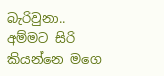බැරිවුනා..
අම්මට සිරි කියන්නෙ මගෙ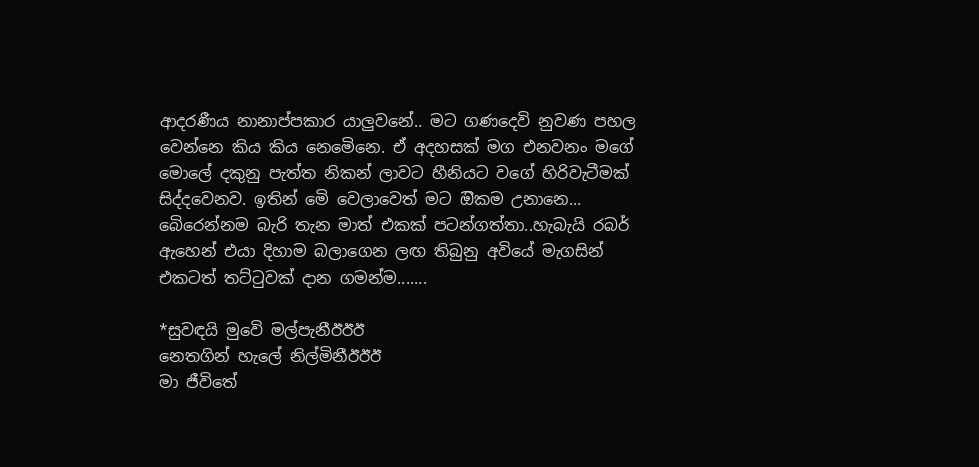ආදරණීය නානාප්පකාර යාලුවනේ.. මට ගණදෙවි නුවණ පහල වෙන්නෙ කිය කිය නෙමෙිනෙ. ඒ අදහසක් මග එනවනං මගේ මොලේ දකුනු පැත්ත නිකන් ලාවට හීනියට වගේ හිරිවැටීමක් සිද්දවෙනව. ඉතින් මෙි වෙලාවෙත් මට ඔිකම උනානෙ... බෙිරෙන්නම බැරි තැන මාත් එකක් පටන්ගත්තා..හැබැයි රබර් ඇහෙන් එයා දිහාම බලාගෙන ලඟ තිබුනු අවියේ මැගසින් එකටත් තට්ටුවක් දාන ගමන්ම.......

*සුවඳයි මුවෙි මල්පැනීඊඊඊ
නෙතගින් හැලේ නිල්මිනීඊඊඊ
මා ජීවිතේ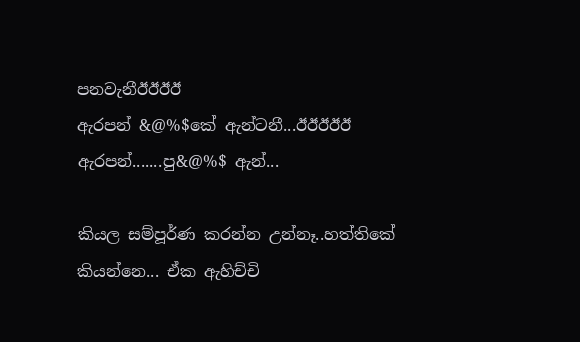පනවැනීඊඊඊඊ
ඇරපන් &@%$කේ ඇන්ටනී...ඊඊඊඊඊ
ඇරපන්.......පු&@%$ ඇන්...

කියල සම්පූර්ණ කරන්න උන්නෑ..හත්තිකේ කියන්නෙ... ඒක ඇහිච්චි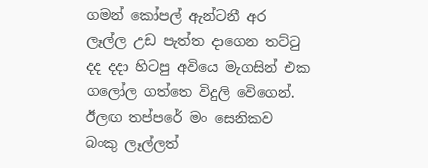ගමන් කෝපල් ඇන්ටනී අර ලෑල්ල උඩ පැත්ත දාගෙන තට්ටු දද දදා හිටපු අවියෙ මැගසින් එක ගලෝල ගත්තෙ විදුලි වෙිගෙන්. ඊලඟ තප්පරේ මං සෙනිකව බංකු ලෑල්ලත්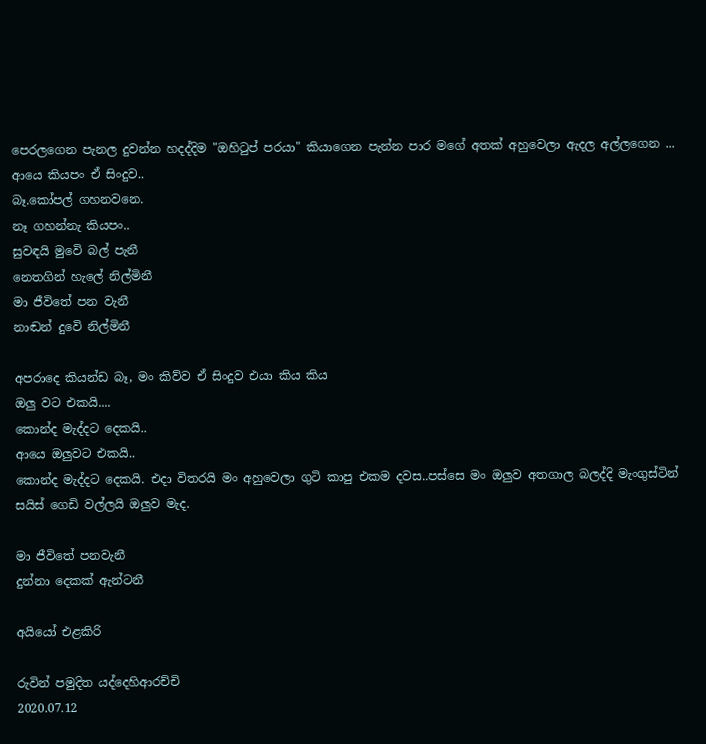පෙරලගෙන පැනල දුවන්න හදද්දිම "ඔහිටුප් පරයා" කියාගෙන පැන්න පාර මගේ අතක් අහුවෙලා ඇදල අල්ලගෙන ...
ආයෙ කියපං ඒ සිංදුව..
බෑ.කෝපල් ගහනවනෙ.
නෑ ගහන්නැ කියපං..
සුවඳයි මුවෙි බල් පැනී
නෙතගින් හැලේ නිල්මිනී
මා ජීවිතේ පන වැනී
නාඬන් දුවෙි නිල්මිනී

අපරාදෙ කියන්ඩ බෑ, මං කිව්ව ඒ සිංදුව එයා කිය කිය
ඔලු වට එකයි....
කොන්ද මැද්දට දෙකයි..
ආයෙ ඔලුවට එකයි..
කොන්ද මැද්දට දෙකයි. එදා විතරයි මං අහුවෙලා ගුටි කාපු එකම දවස..පස්සෙ මං ඔලුව අතගාල බලද්දි මැංගුස්ටින් සයිස් ගෙඩි වල්ලයි ඔලුව මැද.

මා ජීවිතේ පනවැනී
දුන්නා දෙකක් ඇන්ටනී

අයියෝ එළකිරි

රුවින් පමුදිත යද්දෙහිආරච්චි
2020.07.12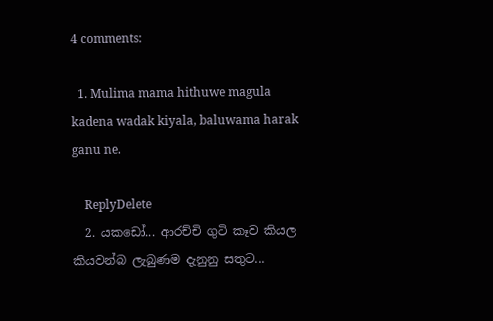4 comments:

  1. Mulima mama hithuwe magula kadena wadak kiyala, baluwama harak ganu ne.

    ReplyDelete
  2. යකඩෝ... ආරච්චි ගුටි කෑව කියල කියවන්බ ලැබුණම දැනුනු සතුට...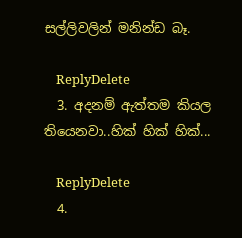සල්ලිවලින් මනින්ඩ බෑ.

    ReplyDelete
  3. අදනම් ඇත්තම කියල තියෙනවා..හික් හික් හික්...

    ReplyDelete
  4.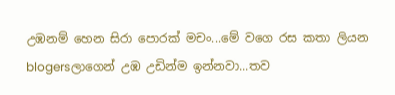උඹනම් හෙන සිරා පොරක් මචං...මේ වගෙ රස කතා ලියන blogersලාගෙන් උඹ උඩින්ම ඉන්නවා...තව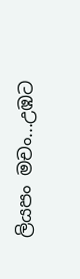ලියපං මචං...උඹට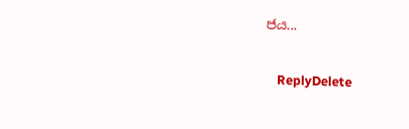ජය...

    ReplyDelete